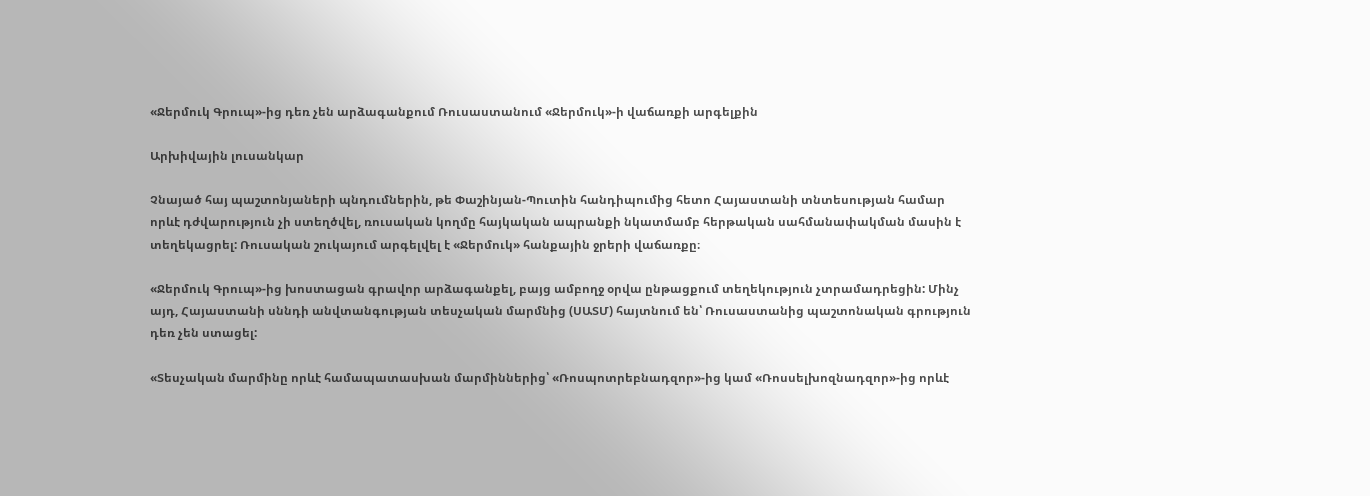«Ջերմուկ Գրուպ»-ից դեռ չեն արձագանքում Ռուսաստանում «Ջերմուկ»-ի վաճառքի արգելքին

Արխիվային լուսանկար

Չնայած հայ պաշտոնյաների պնդումներին, թե Փաշինյան-Պուտին հանդիպումից հետո Հայաստանի տնտեսության համար որևէ դժվարություն չի ստեղծվել, ռուսական կողմը հայկական ապրանքի նկատմամբ հերթական սահմանափակման մասին է տեղեկացրել: Ռուսական շուկայում արգելվել է «Ջերմուկ» հանքային ջրերի վաճառքը։

«Ջերմուկ Գրուպ»-ից խոստացան գրավոր արձագանքել, բայց ամբողջ օրվա ընթացքում տեղեկություն չտրամադրեցին: Մինչ այդ, Հայաստանի սննդի անվտանգության տեսչական մարմնից (ՍԱՏՄ) հայտնում են՝ Ռուսաստանից պաշտոնական գրություն դեռ չեն ստացել:

«Տեսչական մարմինը որևէ համապատասխան մարմիններից՝ «Ռոսպոտրեբնադզոր»-ից կամ «Ռոսսելխոզնադզոր»-ից որևէ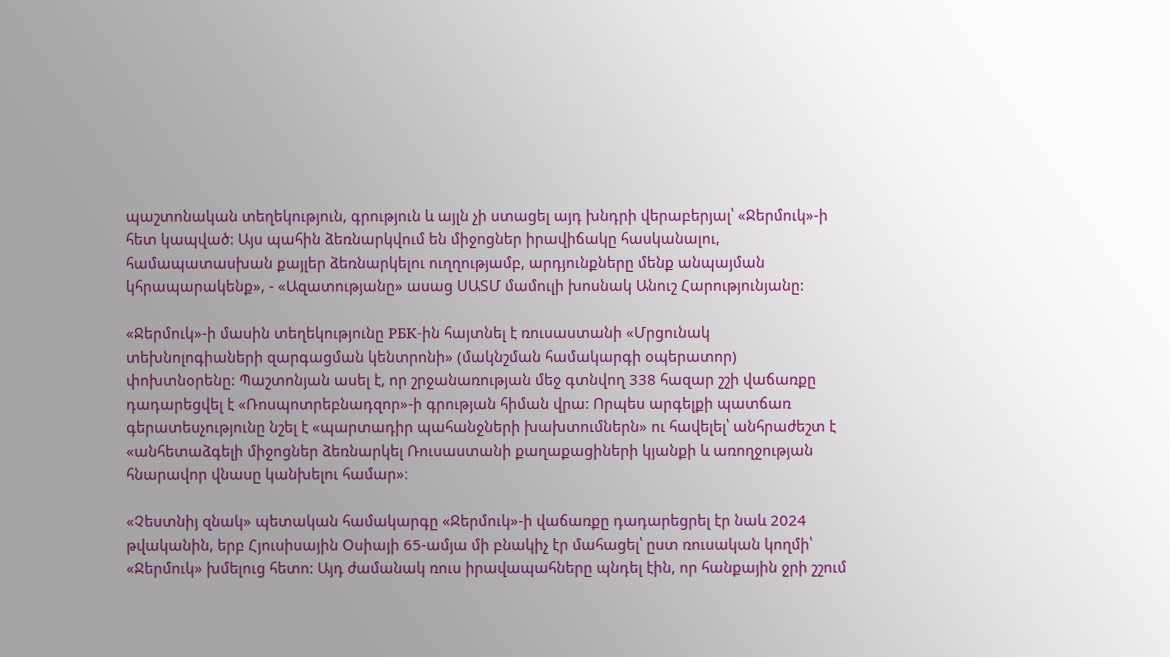պաշտոնական տեղեկություն, գրություն և այլն չի ստացել այդ խնդրի վերաբերյալ՝ «Ջերմուկ»-ի հետ կապված: Այս պահին ձեռնարկվում են միջոցներ իրավիճակը հասկանալու, համապատասխան քայլեր ձեռնարկելու ուղղությամբ, արդյունքները մենք անպայման կհրապարակենք», - «Ազատությանը» ասաց ՍԱՏՄ մամուլի խոսնակ Անուշ Հարությունյանը:

«Ջերմուկ»-ի մասին տեղեկությունը РБК-ին հայտնել է ռուսաստանի «Մրցունակ տեխնոլոգիաների զարգացման կենտրոնի» (մակնշման համակարգի օպերատոր) փոխտնօրենը: Պաշտոնյան ասել է, որ շրջանառության մեջ գտնվող 338 հազար շշի վաճառքը դադարեցվել է «Ռոսպոտրեբնադզոր»-ի գրության հիման վրա: Որպես արգելքի պատճառ գերատեսչությունը նշել է «պարտադիր պահանջների խախտումներն» ու հավելել՝ անհրաժեշտ է «անհետաձգելի միջոցներ ձեռնարկել Ռուսաստանի քաղաքացիների կյանքի և առողջության հնարավոր վնասը կանխելու համար»։

«Չեստնիյ զնակ» պետական համակարգը «Ջերմուկ»-ի վաճառքը դադարեցրել էր նաև 2024 թվականին, երբ Հյուսիսային Օսիայի 65-ամյա մի բնակիչ էր մահացել՝ ըստ ռուսական կողմի՝ «Ջերմուկ» խմելուց հետո: Այդ ժամանակ ռուս իրավապահները պնդել էին, որ հանքային ջրի շշում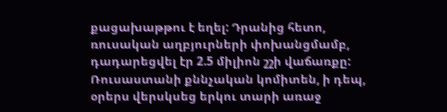քացախաթթու է եղել: Դրանից հետո, ռուսական աղբյուրների փոխանցմամբ, դադարեցվել էր 2.5 միլիոն շշի վաճառքը: Ռուսաստանի քննչական կոմիտեն, ի դեպ, օրերս վերսկսեց երկու տարի առաջ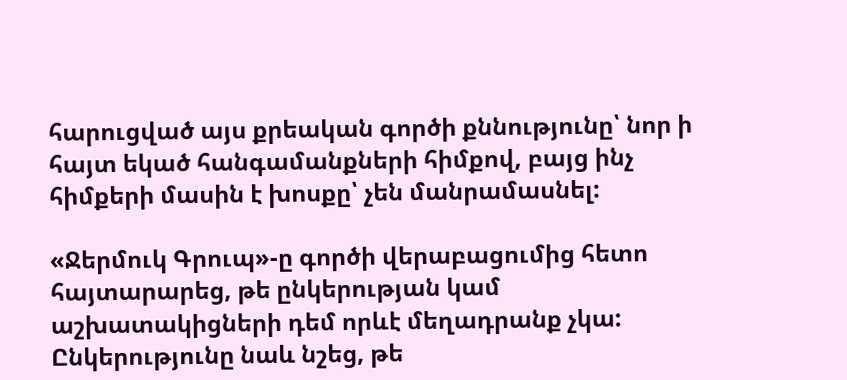հարուցված այս քրեական գործի քննությունը՝ նոր ի հայտ եկած հանգամանքների հիմքով, բայց ինչ հիմքերի մասին է խոսքը՝ չեն մանրամասնել:

«Ջերմուկ Գրուպ»-ը գործի վերաբացումից հետո հայտարարեց, թե ընկերության կամ աշխատակիցների դեմ որևէ մեղադրանք չկա: Ընկերությունը նաև նշեց, թե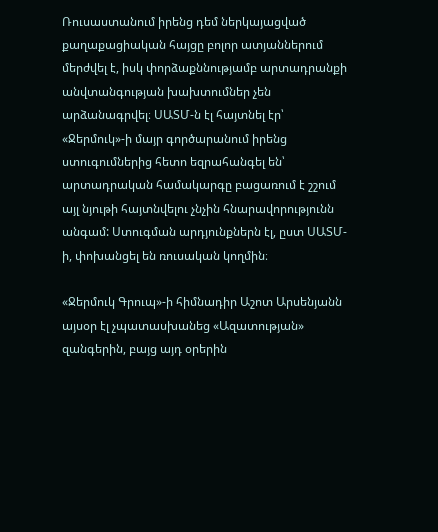Ռուսաստանում իրենց դեմ ներկայացված քաղաքացիական հայցը բոլոր ատյաններում մերժվել է, իսկ փորձաքննությամբ արտադրանքի անվտանգության խախտումներ չեն արձանագրվել։ ՍԱՏՄ-ն էլ հայտնել էր՝ «Ջերմուկ»-ի մայր գործարանում իրենց ստուգումներից հետո եզրահանգել են՝ արտադրական համակարգը բացառում է շշում այլ նյութի հայտնվելու չնչին հնարավորությունն անգամ: Ստուգման արդյունքներն էլ, ըստ ՍԱՏՄ-ի, փոխանցել են ռուսական կողմին։

«Ջերմուկ Գրուպ»-ի հիմնադիր Աշոտ Արսենյանն այսօր էլ չպատասխանեց «Ազատության» զանգերին, բայց այդ օրերին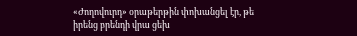«Ժողովուրդ» օրաթերթին փոխանցել էր, թե իրենց բրենդի վրա ցեխ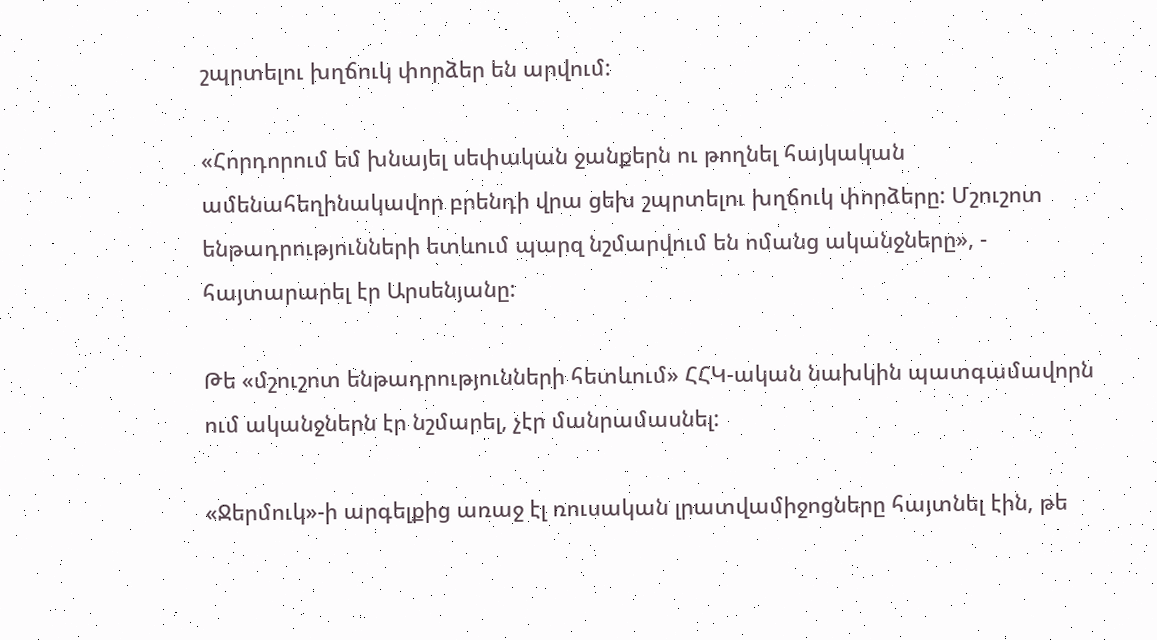շպրտելու խղճուկ փորձեր են արվում:

«Հորդորում եմ խնայել սեփական ջանքերն ու թողնել հայկական ամենահեղինակավոր բրենդի վրա ցեխ շպրտելու խղճուկ փորձերը: Մշուշոտ ենթադրությունների ետևում պարզ նշմարվում են ոմանց ականջները», - հայտարարել էր Արսենյանը:

Թե «մշուշոտ ենթադրությունների հետևում» ՀՀԿ-ական նախկին պատգամավորն ում ականջներն էր նշմարել, չէր մանրամասնել:

«Ջերմուկ»-ի արգելքից առաջ էլ ռուսական լրատվամիջոցները հայտնել էին, թե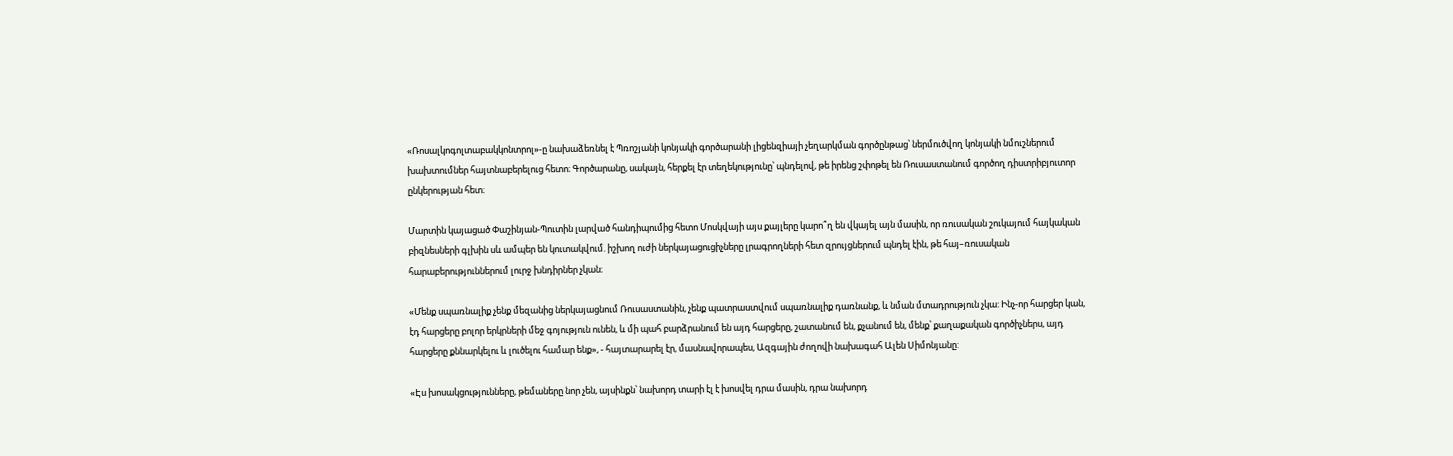«Ռոսալկոգոլտաբակկոնտրոլ»-ը նախաձեռնել է Պռոշյանի կոնյակի գործարանի լիցենզիայի չեղարկման գործընթաց՝ ներմուծվող կոնյակի նմուշներում խախտումներ հայտնաբերելուց հետո։ Գործարանը, սակայն, հերքել էր տեղեկությունը՝ պնդելով, թե իրենց շփոթել են Ռուսաստանում գործող դիստրիբյուտոր ընկերության հետ։

Մարտին կայացած Փաշինյան-Պուտին լարված հանդիպումից հետո Մոսկվայի այս քայլերը կարո՞ղ են վկայել այն մասին, որ ռուսական շուկայում հայկական բիզնեսների գլխին սև ամպեր են կուտակվում. իշխող ուժի ներկայացուցիչները լրագրողների հետ զրույցներում պնդել էին, թե հայ–ռուսական հարաբերություններում լուրջ խնդիրներ չկան։

«Մենք սպառնալիք չենք մեզանից ներկայացնում Ռուսաստանին, չենք պատրաստվում սպառնալիք դառնանք, և նման մտադրություն չկա: Ինչ-որ հարցեր կան, էդ հարցերը բոլոր երկրների մեջ գոյություն ունեն, և մի պահ բարձրանում են այդ հարցերը, շատանում են, քչանում են, մենք՝ քաղաքական գործիչներս, այդ հարցերը քննարկելու և լուծելու համար ենք», - հայտարարել էր, մասնավորապես, Ազգային ժողովի նախագահ Ալեն Սիմոնյանը:

«Էս խոսակցությունները, թեմաները նոր չեն, այսինքն՝ նախորդ տարի էլ է խոսվել դրա մասին, դրա նախորդ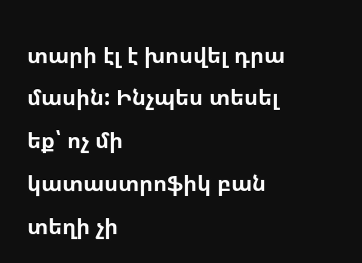տարի էլ է խոսվել դրա մասին: Ինչպես տեսել եք՝ ոչ մի կատաստրոֆիկ բան տեղի չի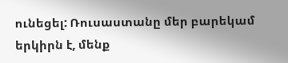ունեցել: Ռուսաստանը մեր բարեկամ երկիրն է, մենք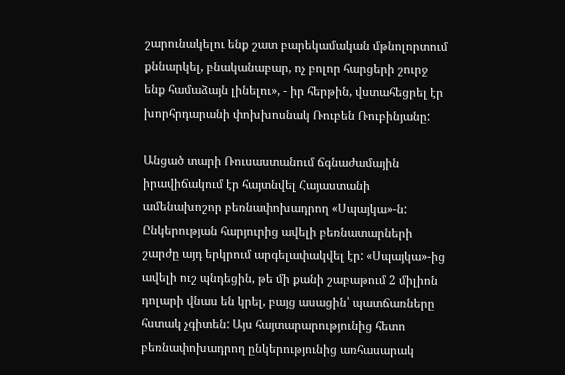շարունակելու ենք շատ բարեկամական մթնոլորտում քննարկել, բնականաբար, ոչ բոլոր հարցերի շուրջ ենք համաձայն լինելու», - իր հերթին, վստահեցրել էր խորհրդարանի փոխխոսնակ Ռուբեն Ռուբինյանը:

Անցած տարի Ռուսաստանում ճգնաժամային իրավիճակում էր հայտնվել Հայաստանի ամենախոշոր բեռնափոխադրող «Սպայկա»-ն: Ընկերության հարյուրից ավելի բեռնատարների շարժը այդ երկրում արգելափակվել էր: «Սպայկա»-ից ավելի ուշ պնդեցին, թե մի քանի շաբաթում 2 միլիոն դոլարի վնաս են կրել, բայց ասացին՝ պատճառները հստակ չգիտեն: Այս հայտարարությունից հետո բեռնափոխադրող ընկերությունից առհասարակ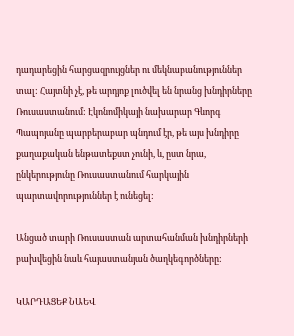դադարեցին հարցազրույցներ ու մեկնաբանություններ տալ: Հայտնի չէ, թե արդյոք լուծվել են նրանց խնդիրները Ռուսաստանում: Էկոնոմիկայի նախարար Գևորգ Պապոյանը պարբերաբար պնդում էր, թե այս խնդիրը քաղաքական ենթատեքստ չունի, և, ըստ նրա, ընկերությունը Ռուսաստանում հարկային պարտավորություններ է ունեցել:

Անցած տարի Ռուսաստան արտահանման խնդիրների բախվեցին նաև հայաստանյան ծաղկեգործները:

ԿԱՐԴԱՑԵՔ ՆԱԵՎ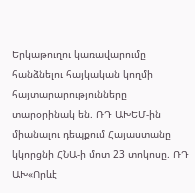Երկաթուղու կառավարումը հանձնելու հայկական կողմի հայտարարությունները տարօրինակ են. ՌԴ ԱԽԵՄ-ին միանալու դեպքում Հայաստանը կկորցնի ՀՆԱ-ի մոտ 23 տոկոսը. ՌԴ ԱԽ«Որևէ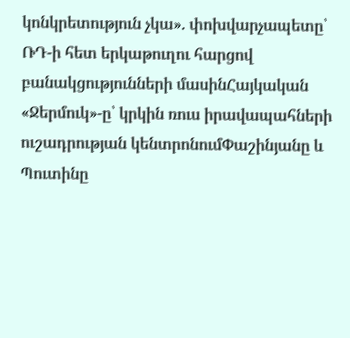կոնկրետություն չկա». փոխվարչապետը՝ ՌԴ-ի հետ երկաթուղու հարցով բանակցությունների մասինՀայկական «Ջերմուկ»-ը՝ կրկին ռուս իրավապահների ուշադրության կենտրոնումՓաշինյանը և Պուտինը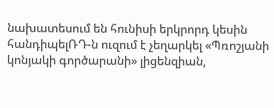նախատեսում են հունիսի երկրորդ կեսին հանդիպելՌԴ-ն ուզում է չեղարկել «Պռոշյանի կոնյակի գործարանի» լիցենզիան,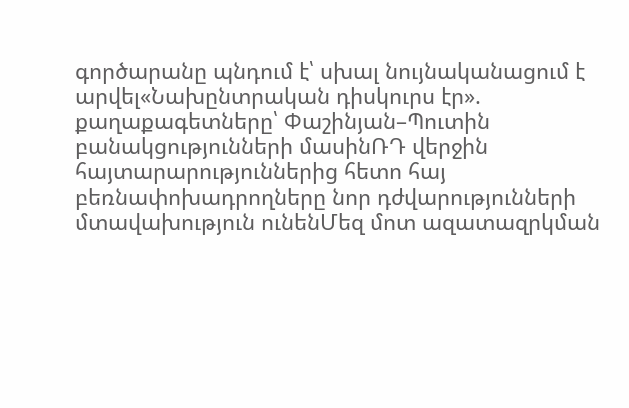գործարանը պնդում է՝ սխալ նույնականացում է արվել«Նախընտրական դիսկուրս էր». քաղաքագետները՝ Փաշինյան–Պուտին բանակցությունների մասինՌԴ վերջին հայտարարություններից հետո հայ բեռնափոխադրողները նոր դժվարությունների մտավախություն ունենՄեզ մոտ ազատազրկման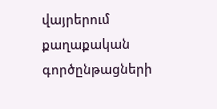վայրերում քաղաքական գործընթացների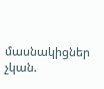մասնակիցներ չկան.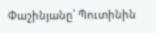Փաշինյանը՝ Պուտինին